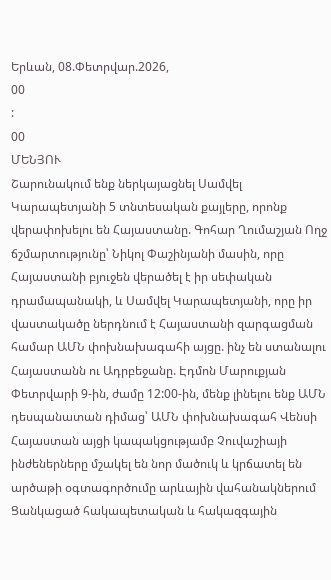Երևան, 08.Փետրվար.2026,
00
:
00
ՄԵՆՅՈՒ
Շարունակում ենք ներկայացնել Սամվել Կարապետյանի 5 տնտեսական քայլերը, որոնք վերափոխելու են Հայաստանը. Գոհար Ղումաշյան Ողջ ճշմարտությունը՝ Նիկոլ Փաշինյանի մասին, որը Հայաստանի բյուջեն վերածել է իր սեփական դրամապանակի, և Սամվել Կարապետյանի, որը իր վաստակածը ներդնում է Հայաստանի զարգացման համար ԱՄՆ փոխնախագահի այցը. ինչ են ստանալու Հայաստանն ու Ադրբեջանը. Էդմոն Մարուքյան Փետրվարի 9-ին, ժամը 12:00-ին, մենք լինելու ենք ԱՄՆ դեսպանատան դիմաց՝ ԱՄՆ փոխնախագահ Վենսի Հայաստան այցի կապակցությամբ Չուվաշիայի ինժեներները մշակել են նոր մածուկ և կրճատել են արծաթի օգտագործումը արևային վահանակներում Ցանկացած հակապետական և հակազգային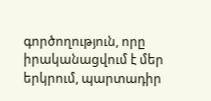գործողություն, որը իրականացվում է մեր երկրում, պարտադիր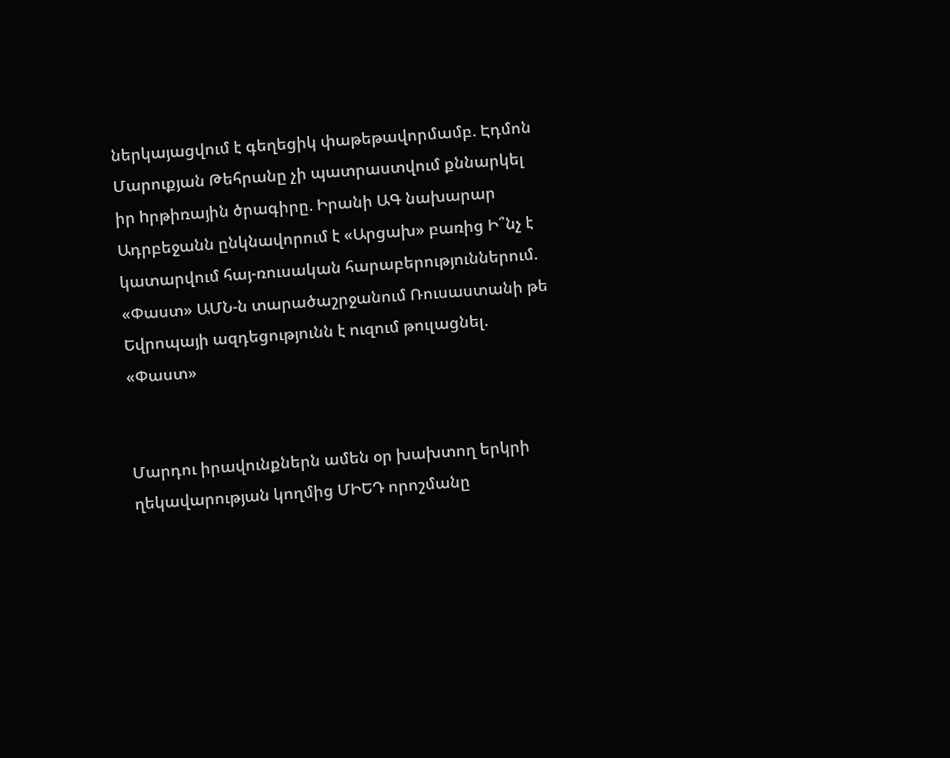ներկայացվում է գեղեցիկ փաթեթավորմամբ. Էդմոն Մարուքյան Թեհրանը չի պատրաստվում քննարկել իր hրթիռային ծրագիրը. Իրանի ԱԳ նախարար Ադրբեջանն ընկնավորում է «Արցախ» բառից Ի՞նչ է կատարվում հայ-ռուսական հարաբերություններում. «Փաստ» ԱՄՆ-ն տարածաշրջանում Ռուսաստանի թե Եվրոպայի ազդեցությունն է ուզում թուլացնել. «Փաստ»


Մարդու իրավունքներն ամեն օր խախտող երկրի ղեկավարության կողմից ՄԻԵԴ որոշմանը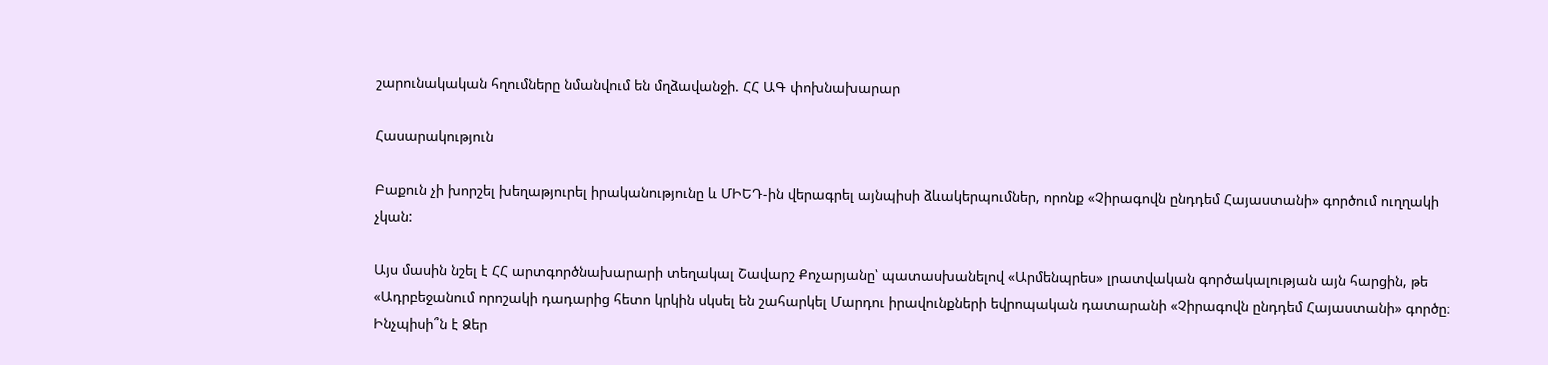շարունակական հղումները նմանվում են մղձավանջի. ՀՀ ԱԳ փոխնախարար

Հասարակություն

Բաքուն չի խորշել խեղաթյուրել իրականությունը և ՄԻԵԴ-ին վերագրել այնպիսի ձևակերպումներ, որոնք «Չիրագովն ընդդեմ Հայաստանի» գործում ուղղակի չկան:

Այս մասին նշել է ՀՀ արտգործնախարարի տեղակալ Շավարշ Քոչարյանը՝ պատասխանելով «Արմենպրես» լրատվական գործակալության այն հարցին, թե «Ադրբեջանում որոշակի դադարից հետո կրկին սկսել են շահարկել Մարդու իրավունքների եվրոպական դատարանի «Չիրագովն ընդդեմ Հայաստանի» գործը։ Ինչպիսի՞ն է Ձեր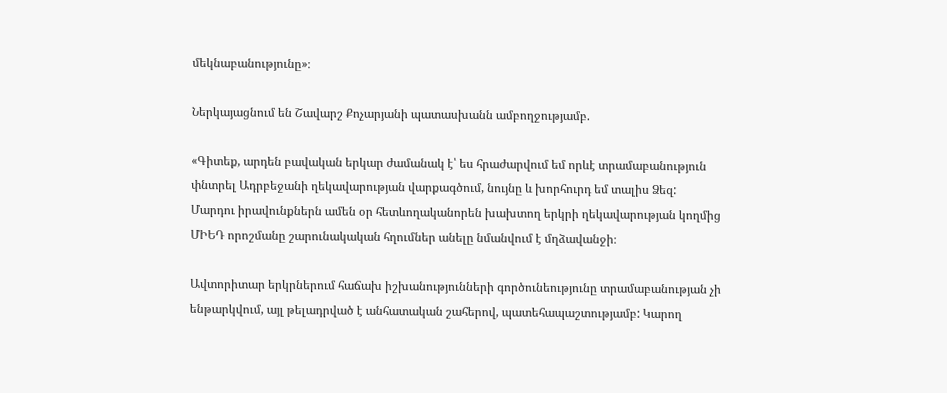մեկնաբանությունը»։

Ներկայացնում են Շավարշ Քոչարյանի պատասխանն ամբողջությամբ.

«Գիտեք, արդեն բավական երկար ժամանակ է՝ ես հրաժարվում եմ որևէ տրամաբանություն փնտրել Ադրբեջանի ղեկավարության վարքագծում, նույնը և խորհուրդ եմ տալիս Ձեզ: Մարդու իրավունքներն ամեն օր հետևողականորեն խախտող երկրի ղեկավարության կողմից ՄԻԵԴ որոշմանը շարունակական հղումներ անելը նմանվում է մղձավանջի։

Ավտորիտար երկրներում հաճախ իշխանությունների գործունեությունը տրամաբանության չի ենթարկվում, այլ թելադրված է անհատական շահերով, պատեհապաշտությամբ: Կարող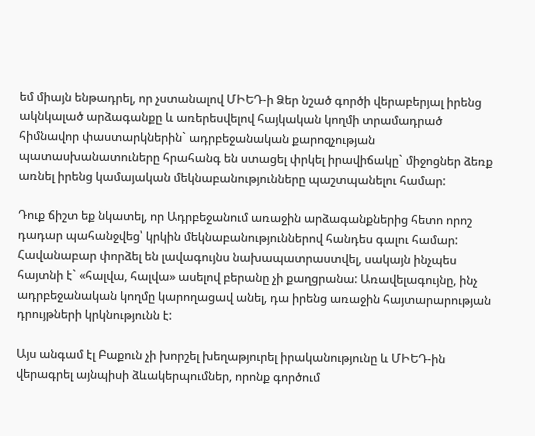եմ միայն ենթադրել, որ չստանալով ՄԻԵԴ-ի Ձեր նշած գործի վերաբերյալ իրենց ակնկալած արձագանքը և առերեսվելով հայկական կողմի տրամադրած հիմնավոր փաստարկներին` ադրբեջանական քարոզչության պատասխանատուները հրահանգ են ստացել փրկել իրավիճակը` միջոցներ ձեռք առնել իրենց կամայական մեկնաբանությունները պաշտպանելու համար:

Դուք ճիշտ եք նկատել, որ Ադրբեջանում առաջին արձագանքներից հետո որոշ դադար պահանջվեց՝ կրկին մեկնաբանություններով հանդես գալու համար: Հավանաբար փորձել են լավագույնս նախապատրաստվել, սակայն ինչպես հայտնի է` «հալվա, հալվա» ասելով բերանը չի քաղցրանա: Առավելագույնը, ինչ ադրբեջանական կողմը կարողացավ անել, դա իրենց առաջին հայտարարության դրույթների կրկնությունն է:

Այս անգամ էլ Բաքուն չի խորշել խեղաթյուրել իրականությունը և ՄԻԵԴ-ին վերագրել այնպիսի ձևակերպումներ, որոնք գործում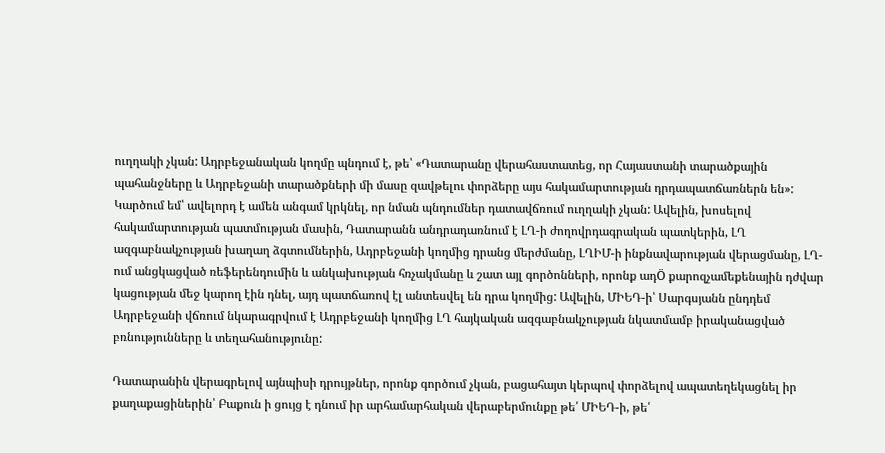ուղղակի չկան: Ադրբեջանական կողմը պնդում է, թե՝ «Դատարանը վերահաստատեց, որ Հայաստանի տարածքային պահանջները և Ադրբեջանի տարածքների մի մասը զավթելու փորձերը այս հակամարտության դրդապատճառներն են»: Կարծում եմ՝ ավելորդ է ամեն անգամ կրկնել, որ նման պնդումներ դատավճռում ուղղակի չկան: Ավելին, խոսելով հակամարտության պատմության մասին, Դատարանն անդրադառնում է ԼՂ-ի ժողովրդագրական պատկերին, ԼՂ ազգաբնակչության խաղաղ ձգտումներին, Ադրբեջանի կողմից դրանց մերժմանը, ԼՂԻՄ-ի ինքնավարության վերացմանը, ԼՂ-ում անցկացված ռեֆերենդումին և անկախության հռչակմանը և շատ այլ գործոնների, որոնք ադÖ քարոզչամեքենային դժվար կացության մեջ կարող էին դնել, այդ պատճառով էլ անտեսվել են դրա կողմից: Ավելին, ՄԻԵԴ-ի՝ Սարգսյանն ընդդեմ Ադրբեջանի վճռում նկարագրվում է Ադրբեջանի կողմից ԼՂ հայկական ազգաբնակչության նկատմամբ իրականացված բռնությունները և տեղահանությունը:

Դատարանին վերագրելով այնպիսի դրույթներ, որոնք գործում չկան, բացահայտ կերպով փորձելով ապատեղեկացնել իր քաղաքացիներին՝ Բաքուն ի ցույց է դնում իր արհամարհական վերաբերմունքը թե՛ ՄԻԵԴ-ի, թե՛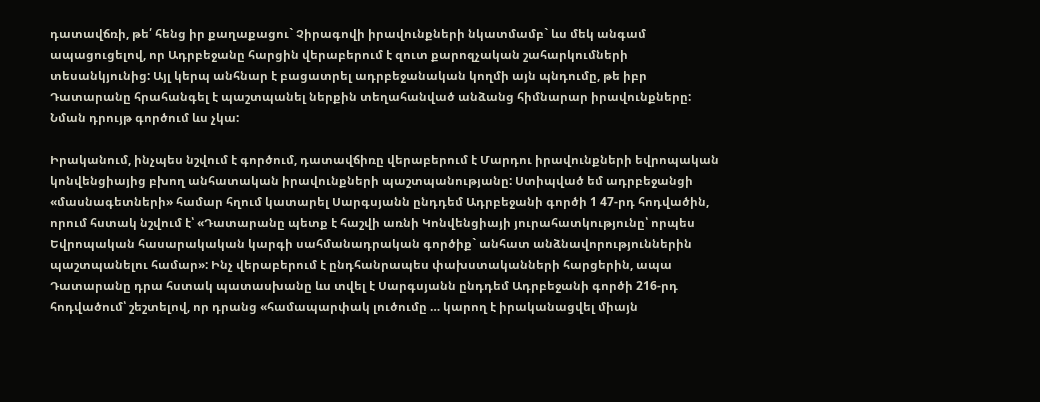դատավճռի, թե՛ հենց իր քաղաքացու` Չիրագովի իրավունքների նկատմամբ` ևս մեկ անգամ ապացուցելով, որ Ադրբեջանը հարցին վերաբերում է զուտ քարոզչական շահարկումների տեսանկյունից: Այլ կերպ անհնար է բացատրել ադրբեջանական կողմի այն պնդումը, թե իբր Դատարանը հրահանգել է պաշտպանել ներքին տեղահանված անձանց հիմնարար իրավունքները: Նման դրույթ գործում ևս չկա:

Իրականում, ինչպես նշվում է գործում, դատավճիռը վերաբերում է Մարդու իրավունքների եվրոպական կոնվենցիայից բխող անհատական իրավունքների պաշտպանությանը: Ստիպված եմ ադրբեջանցի «մասնագետների» համար հղում կատարել Սարգսյանն ընդդեմ Ադրբեջանի գործի 1 47-րդ հոդվածին, որում հստակ նշվում է՝ «Դատարանը պետք է հաշվի առնի Կոնվենցիայի յուրահատկությունը՝ որպես Եվրոպական հասարակական կարգի սահմանադրական գործիք` անհատ անձնավորություններին պաշտպանելու համար»: Ինչ վերաբերում է ընդհանրապես փախստականների հարցերին, ապա Դատարանը դրա հստակ պատասխանը ևս տվել է Սարգսյանն ընդդեմ Ադրբեջանի գործի 216-րդ հոդվածում՝ շեշտելով, որ դրանց «համապարփակ լուծումը … կարող է իրականացվել միայն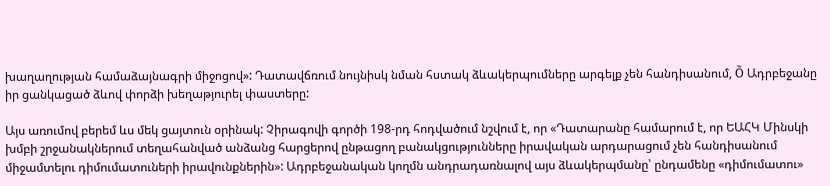խաղաղության համաձայնագրի միջոցով»: Դատավճռում նույնիսկ նման հստակ ձևակերպումները արգելք չեն հանդիսանում, Õ Ադրբեջանը իր ցանկացած ձևով փորձի խեղաթյուրել փաստերը:

Այս առումով բերեմ ևս մեկ ցայտուն օրինակ: Չիրագովի գործի 198-րդ հոդվածում նշվում է, որ «Դատարանը համարում է, որ ԵԱՀԿ Մինսկի խմբի շրջանակներում տեղահանված անձանց հարցերով ընթացող բանակցությունները իրավական արդարացում չեն հանդիսանում միջամտելու դիմումատուների իրավունքներին»: Ադրբեջանական կողմն անդրադառնալով այս ձևակերպմանը՝ ընդամենը «դիմումատու»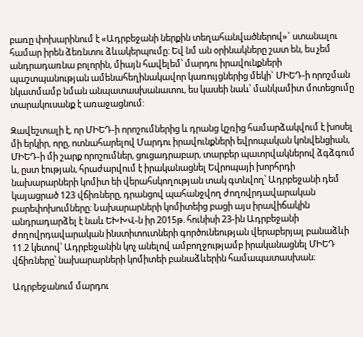բառը փոխարինում է «Ադրբեջանի ներքին տեղահանվածներով»` ստանալու համար իրեն ձեռնտու ձևակերպումը: Եվ նմ ան օրինակները շատ են, ես չեմ անդրադառնա բոլորին, միայն հավելեմ՝ մարդու իրավունքների պաշտպանության ամենահեղինակավոր կառույցներից մեկի` ՄԻԵԴ-ի որոշման նկատմամբ նման անպատասխանատու, ես կասեի նաև՝ մանկամիտ մոտեցումը տարակուսանք է առաջացնում:

Զավեշտալի է, որ ՄԻԵԴ-ի որոշումներից և դրանց կշռից համարձակվում է խոսել մի երկիր, որը, ոտնահարելով Մարդու իրավունքների եվրոպական կոնվենցիան, ՄԻԵԴ-ի մի շարք որոշումներ, ցուցադրաբար, տարբեր պատրվակներով ձգձգում և, ըստ էության, հրաժարվում է իրականացնել Եվրոպայի խորհրդի նախարարների կոմիտ եի վերահսկողության տակ գտնվող՝ Ադրբեջանի դեմ կայացրած 123 վճիռները, դրանցով պահանջվող ժողովրդավարական բարեփոխումները: Նախարարների կոմիտեից բացի այս իրավիճակին անդրադարձել է նաև ԵԽԽՎ-ն իր 2015թ. հունիսի 23-ին Ադրբեջանի ժողովրդավարական ինստիտուտների գործունեության վերաբերյալ բանաձևի 11.2 կետով՝ Ադրբեջանին կոչ անելով ամբողջությամբ իրականացնել ՄԻԵԴ վճիռները՝ նախարարների կոմիտեի բանաձևերին համապատասխան։

Ադրբեջանում մարդու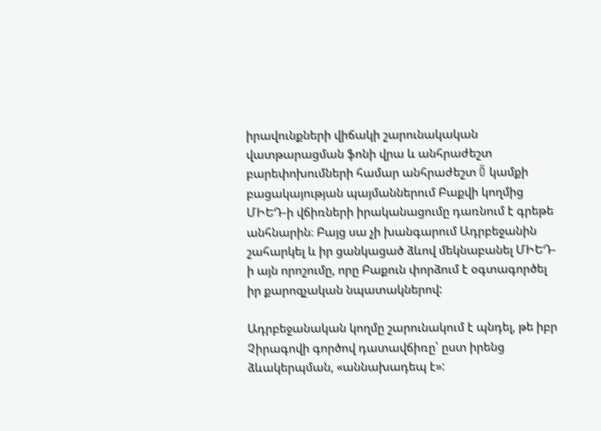իրավունքների վիճակի շարունակական վատթարացման ֆոնի վրա և անհրաժեշտ բարեփոխումների համար անհրաժեշտ Ö կամքի բացակայության պայմաններում Բաքվի կողմից ՄԻԵԴ-ի վճիռների իրականացումը դառնում է գրեթե անհնարին։ Բայց սա չի խանգարում Ադրբեջանին շահարկել և իր ցանկացած ձևով մեկնաբանել ՄԻԵԴ-ի այն որոշումը, որը Բաքուն փորձում է օգտագործել իր քարոզչական նպատակներով:

Ադրբեջանական կողմը շարունակում է պնդել, թե իբր Չիրագովի գործով դատավճիռը՝ ըստ իրենց ձևակերպման, «աննախադեպ է»: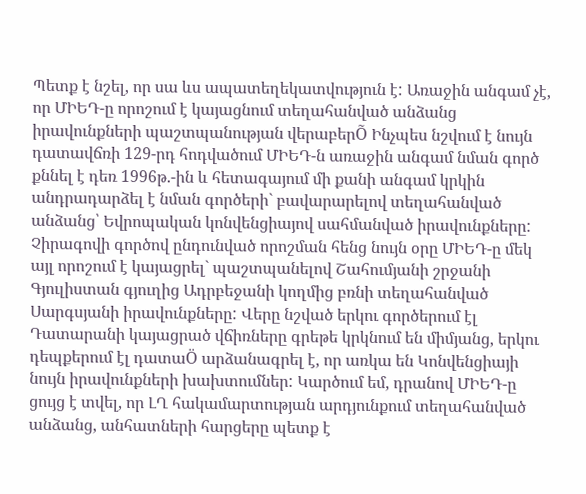Պետք է նշել, որ սա ևս ապատեղեկատվություն է: Առաջին անգամ չէ, որ ՄԻԵԴ-ը որոշում է կայացնում տեղահանված անձանց իրավունքների պաշտպանության վերաբերÕ Ինչպես նշվում է նույն դատավճռի 129-րդ հոդվածում ՄԻԵԴ-ն առաջին անգամ նման գործ քննել է դեռ 1996թ.-ին և հետագայում մի քանի անգամ կրկին անդրադարձել է նման գործերի` բավարարելով տեղահանված անձանց՝ Եվրոպական կոնվենցիայով սահմանված իրավունքները: Չիրագովի գործով ընդունված որոշման հենց նույն օրը ՄԻԵԴ-ը մեկ այլ որոշում է կայացրել` պաշտպանելով Շահումյանի շրջանի Գյուլիստան գյուղից Ադրբեջանի կողմից բռնի տեղահանված Սարգսյանի իրավունքները: Վերը նշված երկու գործերում էլ Դատարանի կայացրած վճիռները գրեթե կրկնում են միմյանց, երկու դեպքերում էլ դատաÖ արձանագրել է, որ առկա են Կոնվենցիայի նույն իրավունքների խախտումներ: Կարծում եմ, դրանով ՄԻԵԴ-ը ցույց է տվել, որ ԼՂ հակամարտության արդյունքում տեղահանված անձանց, անհատների հարցերը պետք է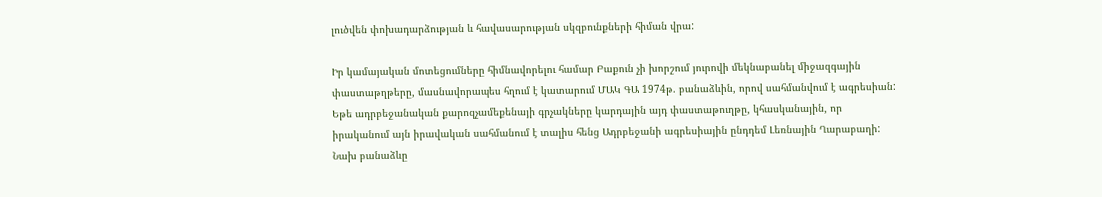լուծվեն փոխադարձության և հավասարության սկզբունքների հիման վրա:

Իր կամայական մոտեցումները հիմնավորելու համար Բաքուն չի խորշում յուրովի մեկնաբանել միջազգային փաստաթղթերը, մասնավորապես հղում է կատարում ՄԱԿ ԳԱ 1974թ. բանաձևին, որով սահմանվում է ագրեսիան: Եթե ադրբեջանական քարոզչամեքենայի գրչակները կարդային այդ փաստաթուղթը, կհասկանային, որ իրականում այն իրավական սահմանում է տալիս հենց Ադրբեջանի ագրեսիային ընդդեմ Լեռնային Ղարաբաղի: Նախ բանաձևը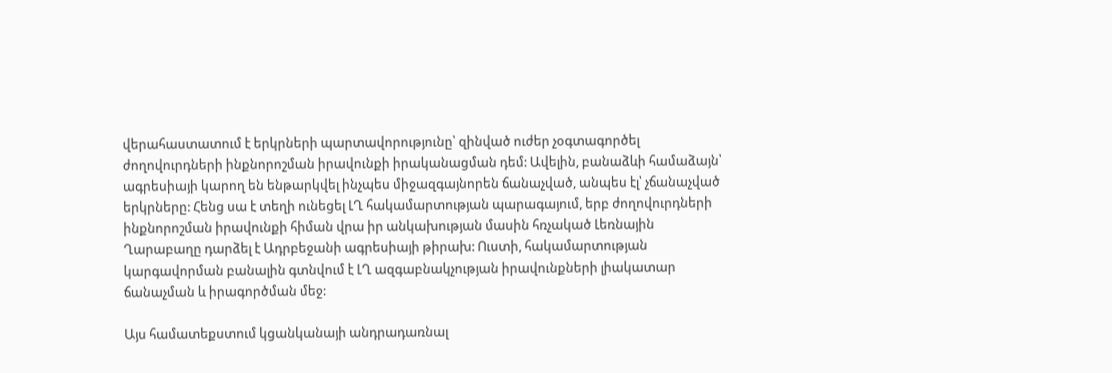վերահաստատում է երկրների պարտավորությունը՝ զինված ուժեր չօգտագործել ժողովուրդների ինքնորոշման իրավունքի իրականացման դեմ: Ավելին, բանաձևի համաձայն՝ ագրեսիայի կարող են ենթարկվել ինչպես միջազգայնորեն ճանաչված, անպես էլ՝ չճանաչված երկրները: Հենց սա է տեղի ունեցել ԼՂ հակամարտության պարագայում, երբ ժողովուրդների ինքնորոշման իրավունքի հիման վրա իր անկախության մասին հռչակած Լեռնային Ղարաբաղը դարձել է Ադրբեջանի ագրեսիայի թիրախ: Ուստի, հակամարտության կարգավորման բանալին գտնվում է ԼՂ ազգաբնակչության իրավունքների լիակատար ճանաչման և իրագործման մեջ:

Այս համատեքստում կցանկանայի անդրադառնալ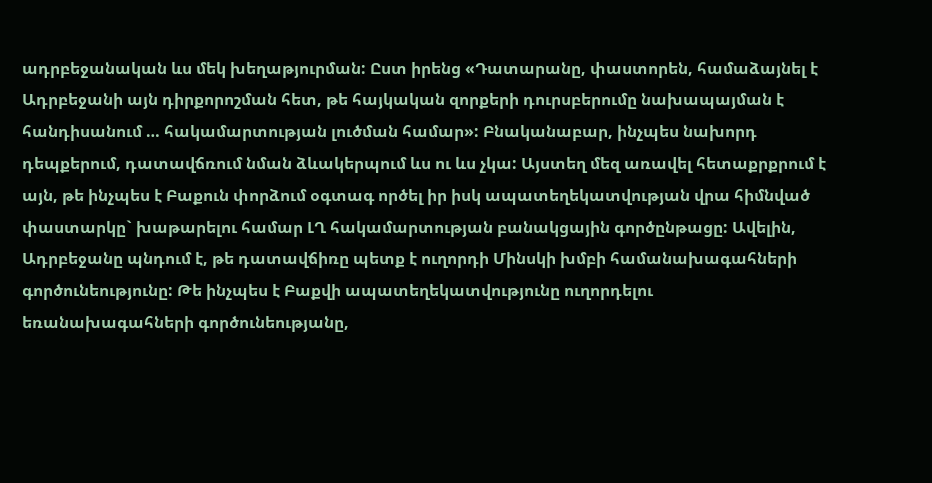ադրբեջանական ևս մեկ խեղաթյուրման: Ըստ իրենց «Դատարանը, փաստորեն, համաձայնել է Ադրբեջանի այն դիրքորոշման հետ, թե հայկական զորքերի դուրսբերումը նախապայման է հանդիսանում … հակամարտության լուծման համար»: Բնականաբար, ինչպես նախորդ դեպքերում, դատավճռում նման ձևակերպում ևս ու ևս չկա: Այստեղ մեզ առավել հետաքրքրում է այն, թե ինչպես է Բաքուն փորձում օգտագ ործել իր իսկ ապատեղեկատվության վրա հիմնված փաստարկը` խաթարելու համար ԼՂ հակամարտության բանակցային գործընթացը: Ավելին, Ադրբեջանը պնդում է, թե դատավճիռը պետք է ուղորդի Մինսկի խմբի համանախագահների գործունեությունը: Թե ինչպես է Բաքվի ապատեղեկատվությունը ուղորդելու եռանախագահների գործունեությանը,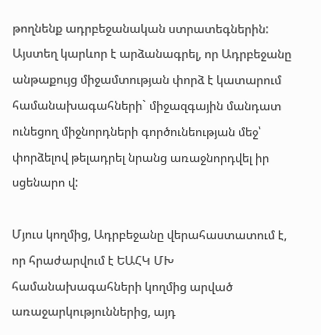թողնենք ադրբեջանական ստրատեգներին: Այստեղ կարևոր է արձանագրել, որ Ադրբեջանը անթաքույց միջամտության փորձ է կատարում համանախագահների` միջազգային մանդատ ունեցող միջնորդների գործունեության մեջ՝ փորձելով թելադրել նրանց առաջնորդվել իր սցենարո վ:

Մյուս կողմից, Ադրբեջանը վերահաստատում է, որ հրաժարվում է ԵԱՀԿ ՄԽ համանախագահների կողմից արված առաջարկություններից, այդ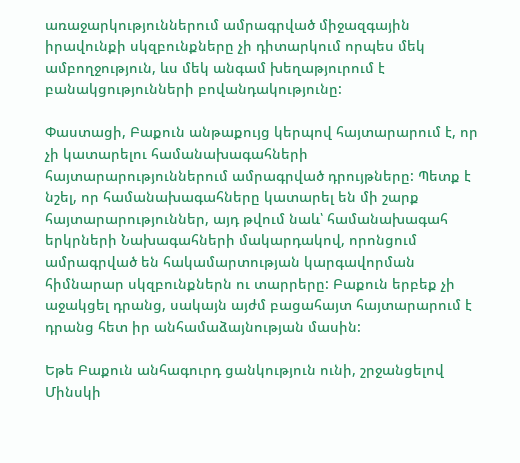առաջարկություններում ամրագրված միջազգային իրավունքի սկզբունքները չի դիտարկում որպես մեկ ամբողջություն, ևս մեկ անգամ խեղաթյուրում է բանակցությունների բովանդակությունը:

Փաստացի, Բաքուն անթաքույց կերպով հայտարարում է, որ չի կատարելու համանախագահների հայտարարություններում ամրագրված դրույթները: Պետք է նշել, որ համանախագահները կատարել են մի շարք հայտարարություններ, այդ թվում նաև՝ համանախագահ երկրների Նախագահների մակարդակով, որոնցում ամրագրված են հակամարտության կարգավորման հիմնարար սկզբունքներն ու տարրերը: Բաքուն երբեք չի աջակցել դրանց, սակայն այժմ բացահայտ հայտարարում է դրանց հետ իր անհամաձայնության մասին:

Եթե Բաքուն անհագուրդ ցանկություն ունի, շրջանցելով Մինսկի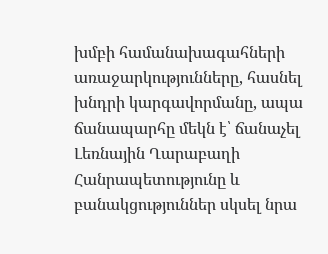խմբի համանախագահների առաջարկությունները, հասնել խնդրի կարգավորմանը, ապա ճանապարհը մեկն է՝ ճանաչել Լեռնային Ղարաբաղի Հանրապետությունը և բանակցություններ սկսել նրա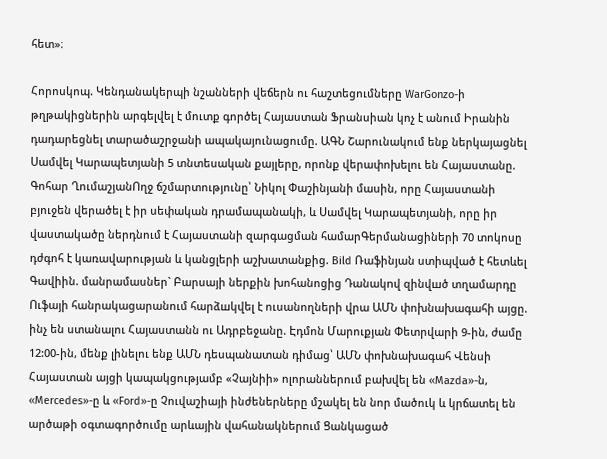հետ»։

Հորոսկոպ. Կենդանակերպի նշանների վեճերն ու հաշտեցումները WarGonzo-ի թղթակիցներին արգելվել է մուտք գործել Հայաստան Ֆրանսիան կոչ է անում Իրանին դադարեցնել տարածաշրջանի ապակայունացումը. ԱԳՆ Շարունակում ենք ներկայացնել Սամվել Կարապետյանի 5 տնտեսական քայլերը, որոնք վերափոխելու են Հայաստանը. Գոհար ՂումաշյանՈղջ ճշմարտությունը՝ Նիկոլ Փաշինյանի մասին, որը Հայաստանի բյուջեն վերածել է իր սեփական դրամապանակի, և Սամվել Կարապետյանի, որը իր վաստակածը ներդնում է Հայաստանի զարգացման համարԳերմանացիների 70 տոկոսը դժգոհ է կառավարության և կանցլերի աշխատանքից. Bild Ռաֆինյան ստիպված է հետևել Գավիին. մանրամասներ` Բարսայի ներքին խոհանոցից Դանակnվ զինվшծ տղամարդը Ուֆայի հանրակացարանում հարձшկվել է ուսանողների վրա ԱՄՆ փոխնախագահի այցը. ինչ են ստանալու Հայաստանն ու Ադրբեջանը. Էդմոն Մարուքյան Փետրվարի 9-ին, ժամը 12:00-ին, մենք լինելու ենք ԱՄՆ դեսպանատան դիմաց՝ ԱՄՆ փոխնախագահ Վենսի Հայաստան այցի կապակցությամբ «Չայնիի» ոլորաններում բախվել են «Mazda»-ն, «Mercedes»-ը և «Ford»-ը Չուվաշիայի ինժեներները մշակել են նոր մածուկ և կրճատել են արծաթի օգտագործումը արևային վահանակներում Ցանկացած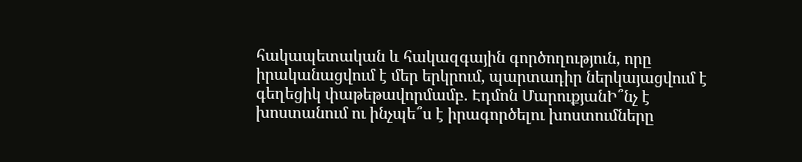հակապետական և հակազգային գործողություն, որը իրականացվում է մեր երկրում, պարտադիր ներկայացվում է գեղեցիկ փաթեթավորմամբ. Էդմոն ՄարուքյանԻ՞նչ է խոստանում ու ինչպե՞ս է իրագործելու խոստումները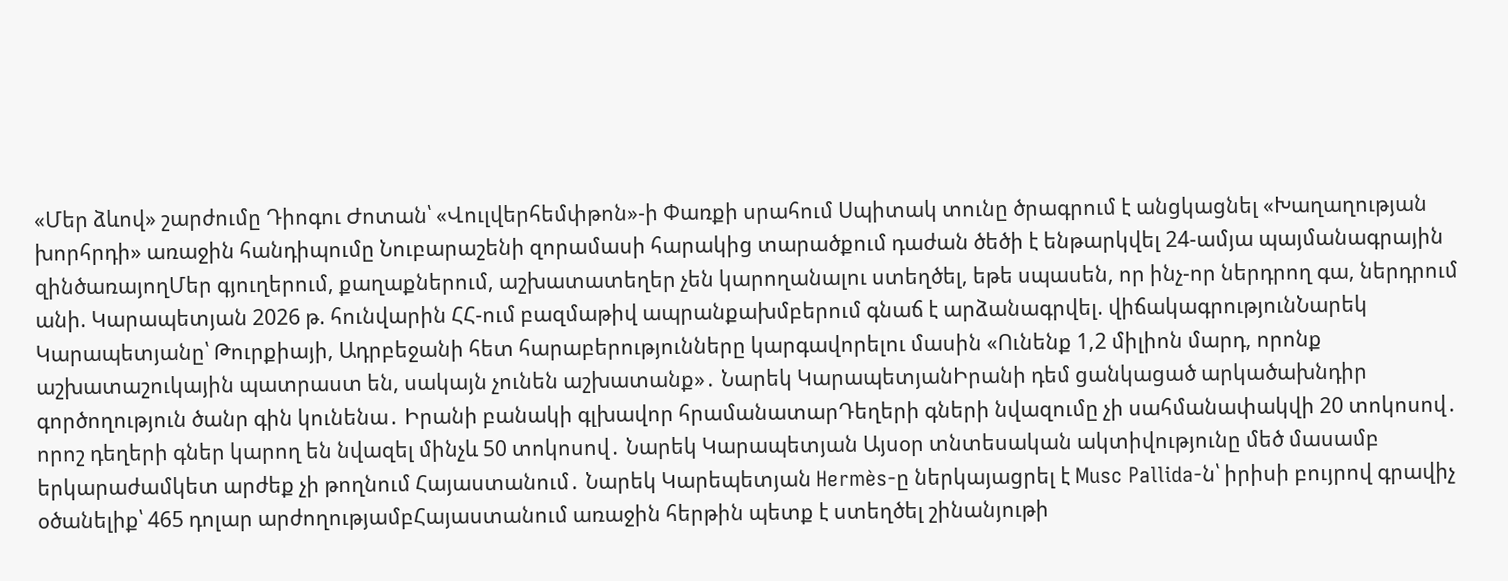«Մեր ձևով» շարժումը Դիոգու Ժոտան՝ «Վուլվերհեմփթոն»-ի Փառքի սրահում Սպիտակ տունը ծրագրում է անցկացնել «Խաղաղության խորհրդի» առաջին հանդիպումը Նուբարաշենի զորամասի հարակից տարածքում դաժան ծեծի է ենթարկվել 24-ամյա պայմանագրային զինծառայողՄեր գյուղերում, քաղաքներում, աշխատատեղեր չեն կարողանալու ստեղծել, եթե սպասեն, որ ինչ-որ ներդրող գա, ներդրում անի. Կարապետյան 2026 թ. հունվարին ՀՀ-ում բազմաթիվ ապրանքախմբերում գնաճ է արձանագրվել. վիճակագրությունՆարեկ Կարապետյանը՝ Թուրքիայի, Ադրբեջանի հետ հարաբերությունները կարգավորելու մասին «Ունենք 1,2 միլիոն մարդ, որոնք աշխատաշուկային պատրաստ են, սակայն չունեն աշխատանք»․ Նարեկ ԿարապետյանԻրանի դեմ ցանկացած արկածախնդիր գործողություն ծանր գին կունենա․ Իրանի բանակի գլխավոր հրամանատարԴեղերի գների նվազումը չի սահմանափակվի 20 տոկոսով․ որոշ դեղերի գներ կարող են նվազել մինչև 50 տոկոսով․ Նարեկ Կարապետյան Այսօր տնտեսական ակտիվությունը մեծ մասամբ երկարաժամկետ արժեք չի թողնում Հայաստանում․ Նարեկ Կարեպետյան Hermès-ը ներկայացրել է Musc Pallida-ն՝ իրիսի բույրով գրավիչ օծանելիք՝ 465 դոլար արժողությամբՀայաստանում առաջին հերթին պետք է ստեղծել շինանյութի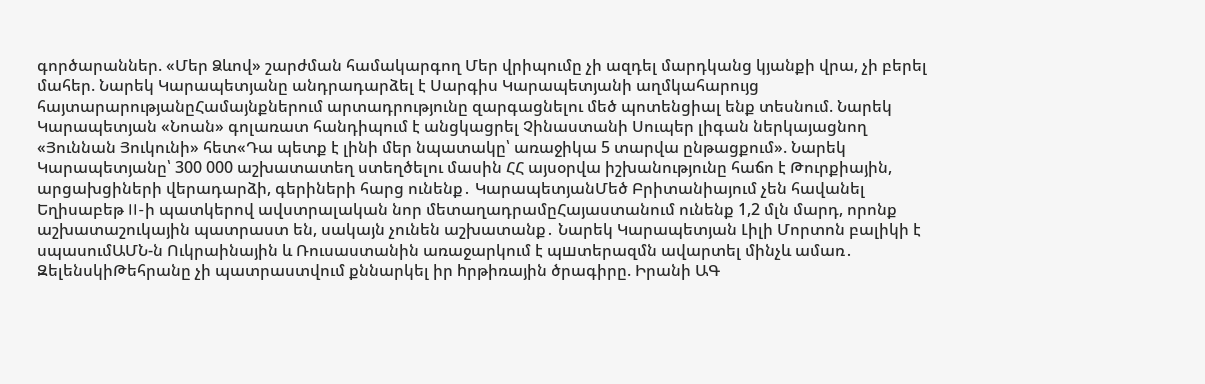գործարաններ. «Մեր Ձևով» շարժման համակարգող Մեր վրիպումը չի ազդել մարդկանց կյանքի վրա, չի բերել մահեր. Նարեկ Կարապետյանը անդրադարձել է Սարգիս Կարապետյանի աղմկահարույց հայտարարությանըՀամայնքներում արտադրությունը զարգացնելու մեծ պոտենցիալ ենք տեսնում. Նարեկ Կարապետյան «Նոան» գոլառատ հանդիպում է անցկացրել Չինաստանի Սուպեր լիգան ներկայացնող «Յուննան Յուկունի» հետ«Դա պետք է լինի մեր նպատակը՝ առաջիկա 5 տարվա ընթացքում». Նարեկ Կարապետյանը՝ 300 000 աշխատատեղ ստեղծելու մասին ՀՀ այսօրվա իշխանությունը հաճո է Թուրքիային, արցախցիների վերադարձի, գերիների հարց ունենք․ ԿարապետյանՄեծ Բրիտանիայում չեն հավանել Եղիսաբեթ II-ի պատկերով ավստրալական նոր մետաղադրամըՀայաստանում ունենք 1,2 մլն մարդ, որոնք աշխատաշուկային պատրաստ են, սակայն չունեն աշխատանք․ Նարեկ Կարապետյան Լիլի Մորտոն բալիկի է սպասումԱՄՆ-ն Ուկրաինային և Ռուսաստանին առաջարկում է պшտերազմն ավարտել մինչև ամառ․ ԶելենսկիԹեհրանը չի պատրաստվում քննարկել իր hրթիռային ծրագիրը. Իրանի ԱԳ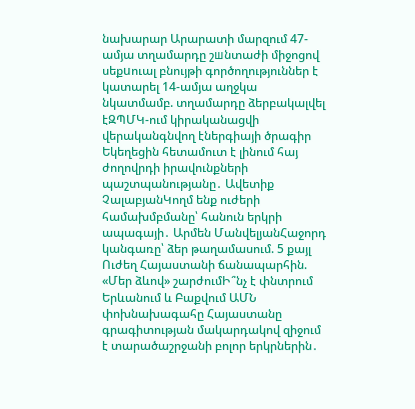նախարար Արարատի մարզում 47-ամյա տղամարդը շшնտաժի միջոցով սեքuուալ բնույթի գործողություններ է կատարել 14-ամյա աղջկա նկատմամբ. տղամարդը ձերբակալվել էԶՊՄԿ-ում կիրականացվի վերականգնվող էներգիայի ծրագիր Եկեղեցին հետամուտ է լինում հայ ժողովրդի իրավունքների պաշտպանությանը․ Ավետիք ՉալաբյանԿողմ ենք ուժերի համախմբմանը՝ հանուն երկրի ապագայի․ Արմեն ՄանվելյանՀաջորդ կանգառը՝ ձեր թաղամասում. 5 քայլ Ուժեղ Հայաստանի ճանապարհին. «Մեր ձևով» շարժումԻ՞նչ է փնտրում Երևանում և Բաքվում ԱՄՆ փոխնախագահը Հայաստանը գրագիտության մակարդակով զիջում է տարածաշրջանի բոլոր երկրներին․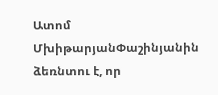Ատոմ ՄխիթարյանՓաշինյանին ձեռնտու է, որ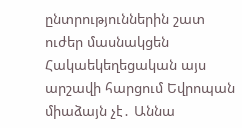ընտրություններին շատ ուժեր մասնակցեն Հակաեկեղեցական այս արշավի հարցում Եվրոպան միաձայն չէ․ Աննա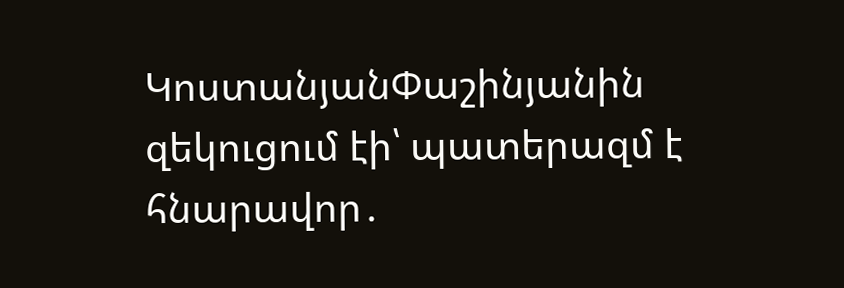ԿոստանյանՓաշինյանին զեկուցում էի՝ պատերազմ է հնարավոր․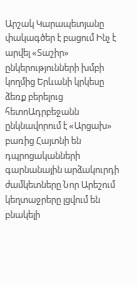Արշակ Կարապետյանը փակագծեր է բացում Ինչ է արվել «Տաշիր» ընկերությունների խմբի կողմից Երևանի կրկեսը ձեռք բերելուց հետոԱդրբեջանն ընկնավորում է «Արցախ» բառից Հայտնի են դպրոցականների գարնանային արձակուրդի ժամկետները Նոր Արեշում կեղտաջրերը լցվում են բնակելի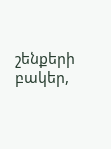շենքերի բակեր,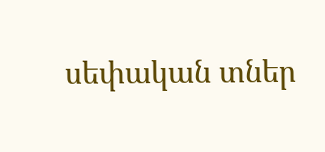սեփական տներ